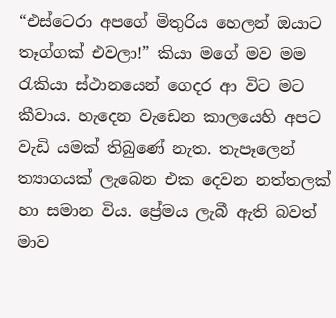“එස්ටෙරා අපගේ මිතුරිය හෙලන් ඔයාට තෑග්ගක් එවලා!” කියා මගේ මව මම රැකියා ස්ථානයෙන් ගෙදර ආ විට මට කීවාය. හැදෙන වැඩෙන කාලයෙහි අපට වැඩි යමක් තිබුණේ නැත. තැපෑලෙන් ත්‍යාගයක් ලැබෙන එක දෙවන නත්තලක් හා සමාන විය. ප්‍රේමය ලැබී ඇති බවත් මාව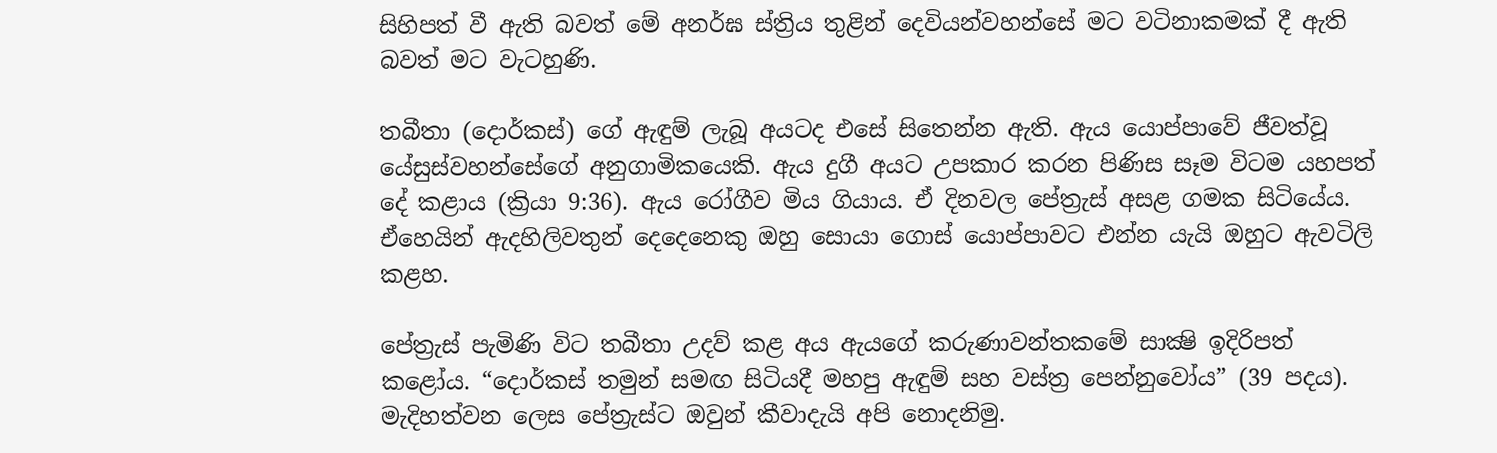සිහිපත් වී ඇති බවත් මේ අනර්ඝ ස්ත්‍රිය තුළින් දෙවියන්වහන්සේ මට වටිනාකමක් දී ඇති බවත් මට වැටහුණි.

තබීතා (දොර්කස්) ගේ ඇඳුම් ලැබූ අයටද එසේ සිතෙන්න ඇති. ඇය යොප්පාවේ ජීවත්වූ යේසුස්වහන්සේගේ අනුගාමිකයෙකි. ඇය දුගී අයට උපකාර කරන පිණිස සෑම විටම යහපත් දේ කළාය (ක්‍රියා 9:36). ඇය රෝගීව මිය ගියාය. ඒ දිනවල පේත්‍රැස් අසළ ගමක සිටියේය. ඒහෙයින් ඇදහිලිවතුන් දෙදෙනෙකු ඔහු සොයා ගොස් යොප්පාවට එන්න යැයි ඔහුට ඇවටිලි කළහ.

පේත්‍රැස් පැමිණි විට තබීතා උදව් කළ අය ඇයගේ කරුණාවන්තකමේ සාක්‍ෂි ඉදිරිපත් කළෝය. “දොර්කස් තමුන් සමඟ සිටියදී මහපු ඇඳුම් සහ වස්ත්‍ර පෙන්නුවෝය” (39 පදය). මැදිහත්වන ලෙස පේත්‍රැස්ට ඔවුන් කීවාදැයි අපි නොදනිමු.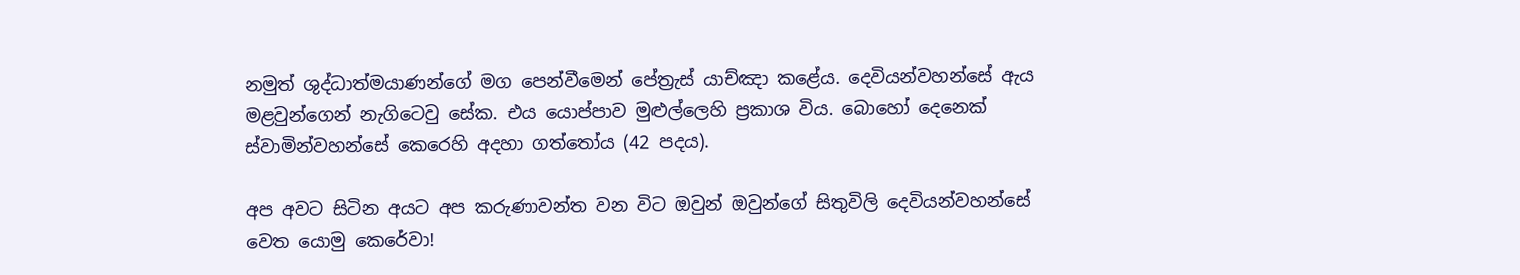නමුත් ශුද්ධාත්මයාණන්ගේ මග පෙන්වීමෙන් පේත්‍රැස් යාච්ඤා කළේය. දෙවියන්වහන්සේ ඇය මළවුන්ගෙන් නැගිටෙවු සේක. එය යොප්පාව මුළුල්ලෙහි ප්‍රකාශ විය. බොහෝ දෙනෙක් ස්වාමින්වහන්සේ කෙරෙහි අදහා ගත්තෝය (42 පදය).

අප අවට සිටින අයට අප කරුණාවන්ත වන විට ඔවුන් ඔවුන්ගේ සිතුවිලි දෙවියන්වහන්සේ වෙත යොමු කෙරේවා!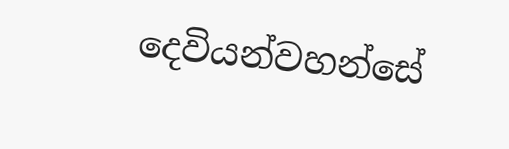දෙවියන්වහන්සේ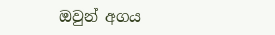ඔවුන් අගය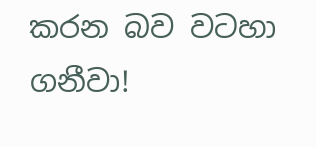කරන බව වටහා ගනීවා!